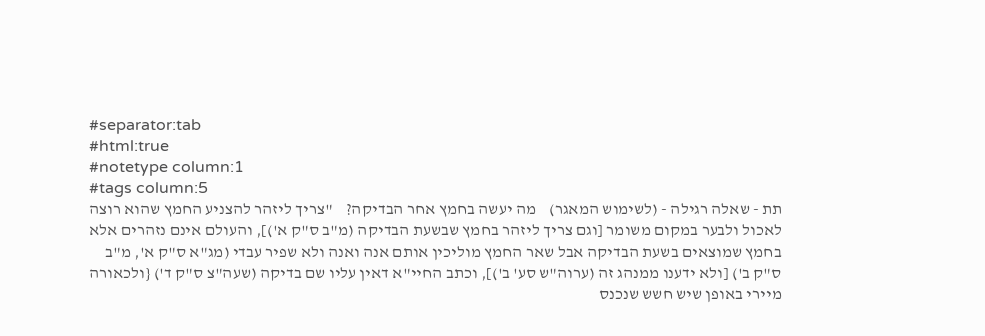#separator:tab
#html:true
#notetype column:1
#tags column:5
תת - שאלה רגילה - (לשימוש המאגר)    מה יעשה בחמץ אחר הבדיקה?    "צריך ליזהר להצניע החמץ שהוא רוצה לאכול ולבער במקום משומר [וגם צריך ליזהר בחמץ שבשעת הבדיקה (מ"ב ס"ק א')], והעולם אינם נזהרים אלא בחמץ שמוצאים בשעת הבדיקה אבל שאר החמץ מוליכין אותם אנה ואנה ולא שפיר עבדי (מג"א ס"ק א', מ"ב ס"ק ב') [ולא ידענו ממנהג זה (ערוה"ש סע' ב')], וכתב החיי"א דאין עליו שם בדיקה (שעה"צ ס"ק ד') {ולכאורה מיירי באופן שיש חשש שנכנס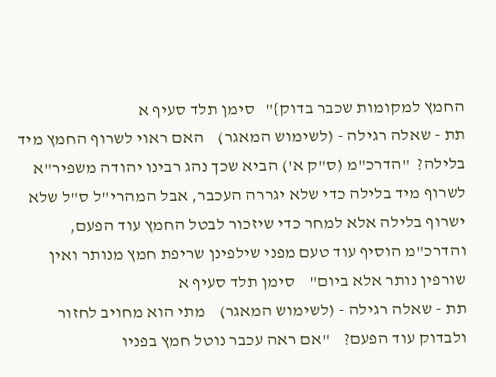החמץ למקומות שכבר בדוק}"   סימן תלד סעיף א
תת - שאלה רגילה - (לשימוש המאגר)    האם ראוי לשרוף החמץ מיד בלילה?  "הדרכ"מ (ס"ק א') הביא שכך נהג רבינו יהודה משפיר"א לשרוף מיד בלילה כדי שלא יגררה העכבר, אבל המהרי"ל ס"ל שלא ישרוף בלילה אלא למחר כדי שיזכור לבטל החמץ עוד הפעם, והדרכ"מ הוסיף עוד טעם מפני שילפינן שריפת חמץ מנותר ואין שורפין נותר אלא ביום"    סימן תלד סעיף א
תת - שאלה רגילה - (לשימוש המאגר)    מתי הוא מחויב לחזור ולבדוק עוד הפעם?    "אם ראה עכבר נוטל חמץ בפניו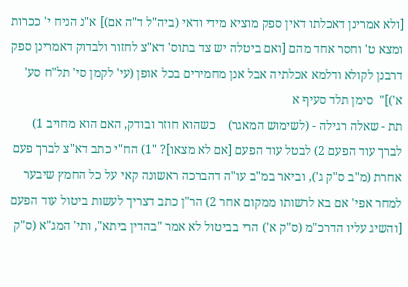[ולא אמרינן דאכלתו דאין ספק מוציא מידי ודאי (ביה"ל ד"ה אם)] א"נ הניח י' ככרות ומצא ט' וחסר אחד מהם [ואם ביטלה יש צד בתוס' דא"צ לחזור ולבדוק דאמרינן ספק דרבנן לקולא ודלמא אכלתיה אבל אנן מחמירים בכל אופן (עי' לקמן סי' תל"ח סע' א')]"  סימן תלד סעיף א
תת - שאלה רגילה - (לשימוש המאגר)    כשהוא חוזר ובודק, האם הוא מחויב 1) לברך עוד הפעם 2) לבטל עוד הפעם [אם לא מצאו]? "1) הח"י כתב דא"צ לברך פעם אחרת (מ"ב ס"ק ג'), וביאר במ"ב עו"ה דהברכה ראשונה קאי על כל החמץ שיבער למחר אפי' אם בא לרשותו ממקום אחר 2) הר"ן כתב דצריך לעשות ביטול עוד הפעם [והשיג עליו הדרכ"מ (ס"ק א') הרי בביטול לא אמר "בהדין ביתא", ותי' המג"א (ס"ק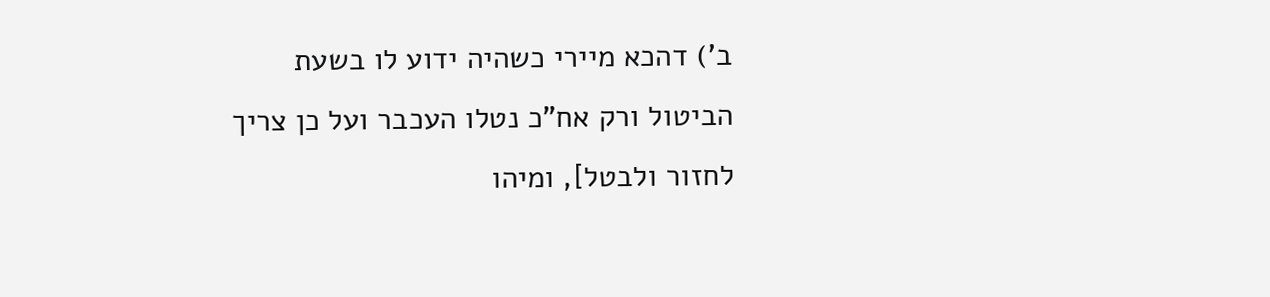ב') דהכא מיירי כשהיה ידוע לו בשעת הביטול ורק אח"כ נטלו העכבר ועל כן צריך לחזור ולבטל], ומיהו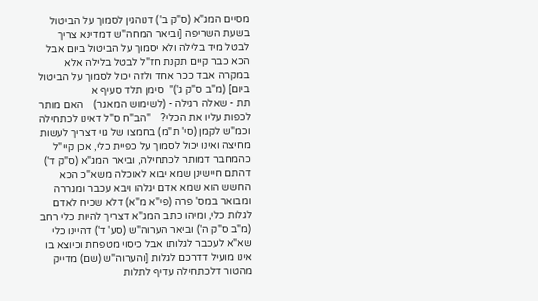מסיים המג"א (ס"ק ב') דנוהגין לסמוך על הביטול בשעת השריפה [וביאר המחה"ש דמדינא צריך לבטל מיד בלילה ולא יסמוך על הביטול ביום אבל הכא כבר קיים תקנת חז"ל לבטל בלילה אלא במקרה אבד ככר אחד ולזה יכול לסמוך על הביטול ביום] (מ"ב ס"ק ג')"  סימן תלד סעיף א
תת - שאלה רגילה - (לשימוש המאגר)    האם מותר לכפות עליו את הכלי?    "הב"ח ס"ל דאינו לכתחילה וכמ"ש לקמן (סי' ת"מ) בחמצו של גוי דצריך לעשות מחיצה ואינו יכול לסמוך על כפיית כלי, אכן קיי"ל כהמחבר דמותר לכתחילה, וביאר המג"א (ס"ק ד') דהתם חיישינן שמא יבוא לאוכלה משא"כ הכא החשש הוא שמא אדם יגלהו ויבא עכבר ומגררה ומבואר במס' פרה (פי"א מ"א) דלא שכיח לאדם לגלות כלי, ומיהו כתב המג"א דצריך להיות כלי רחב (מ"ב ס"ק ה') וביאר הערוה"ש (סע' ד') דהיינו כלי שא"א לעכבר לגלותו אבל כיסוי מטפחת וכיוצא בו אינו מועיל דדרכם לגלות [והערוה"ש (שם) מדייק מהטור דלכתחילה עדיף לתלות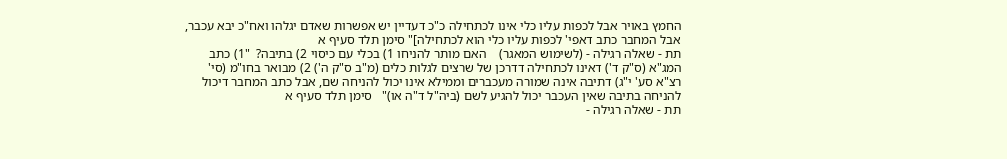החמץ באויר אבל לכפות עליו כלי אינו לכתחילה כ"כ דעדיין יש אפשרות שאדם יגלהו ואח"כ יבא עכבר, אבל המחבר כתב דאפי' לכפות עליו כלי הוא לכתחילה]" סימן תלד סעיף א
תת - שאלה רגילה - (לשימוש המאגר)    האם מותר להניחו 1) בכלי עם כיסוי 2) בתיבה?  "1) כתב המג"א (ס"ק ד') דאינו לכתחילה דדרכן של שרצים לגלות כלים (מ"ב ס"ק ה') 2) מבואר בחו"מ (סי' רצ"א סע' י"ג) דתיבה אינה שמורה מעכברים וממילא אינו יכול להניחה שם, אבל כתב המחבר דיכול להניחה בתיבה שאין העכבר יכול להגיע לשם (ביה"ל ד"ה או)"   סימן תלד סעיף א
תת - שאלה רגילה -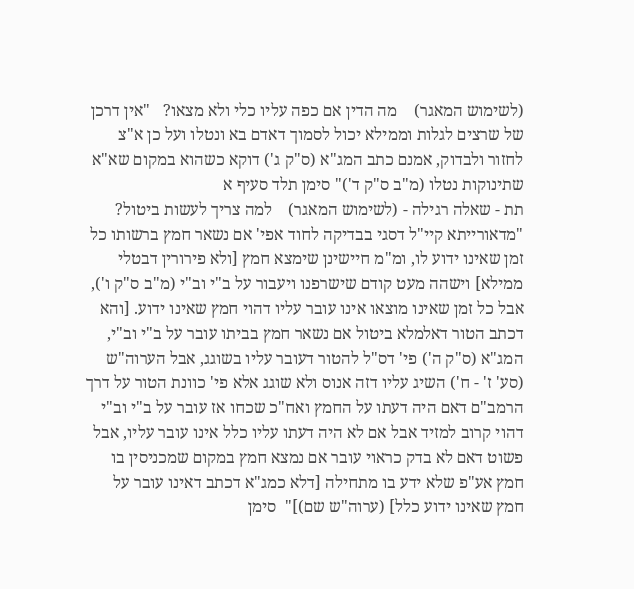(לשימוש המאגר)    מה הדין אם כפה עליו כלי ולא מצאו?   "אין דרכן של שרצים לגלות וממילא יכול לסמוך דאדם בא ונטלו ועל כן א"צ לחזור ולבדוק, אמנם כתב המג"א (ס"ק ג') דוקא כשהוא במקום שא"א שתינוקות נטלו (מ"ב ס"ק ד')" סימן תלד סעיף א
תת - שאלה רגילה - (לשימוש המאגר)    למה צריך לעשות ביטול?   "מדאורייתא קיי"ל דסגי בבדיקה לחוד אפי' אם נשאר חמץ ברשותו כל זמן שאינו ידוע לו, ומ"מ חיישינן שימצא חמץ [ולא פירורין דבטלי ממילא] וישהה מעט קודם שישרפנו ויעבור על ב"י וב"י (מ"ב ס"ק ו'), אבל כל זמן שאינו מוצאו אינו עובר עליו דהוי חמץ שאינו ידוע. [והא דכתב הטור דאלמלא ביטול אם נשאר חמץ בביתו עובר על ב"י וב"י, המג"א (ס"ק ה') פי' דס"ל להטור דעובר עליו בשוגג, אבל הערוה"ש (סע' ז' - ח') השיג עליו דזה אנוס ולא שוגג אלא פי' כוונת הטור על דרך הרמב"ם דאם היה דעתו על החמץ ואח"כ שכחו אז עובר על ב"י וב"י דהוי קרוב למזיד אבל אם לא היה דעתו עליו כלל אינו עובר עליו, אבל פשוט דאם לא בדק כראוי עובר אם נמצא חמץ במקום שמכניסין בו חמץ אע"פ שלא ידע בו מתחילה [דלא כמג"א דכתב דאינו עובר על חמץ שאינו ידוע כלל] (ערוה"ש שם)]"  סימן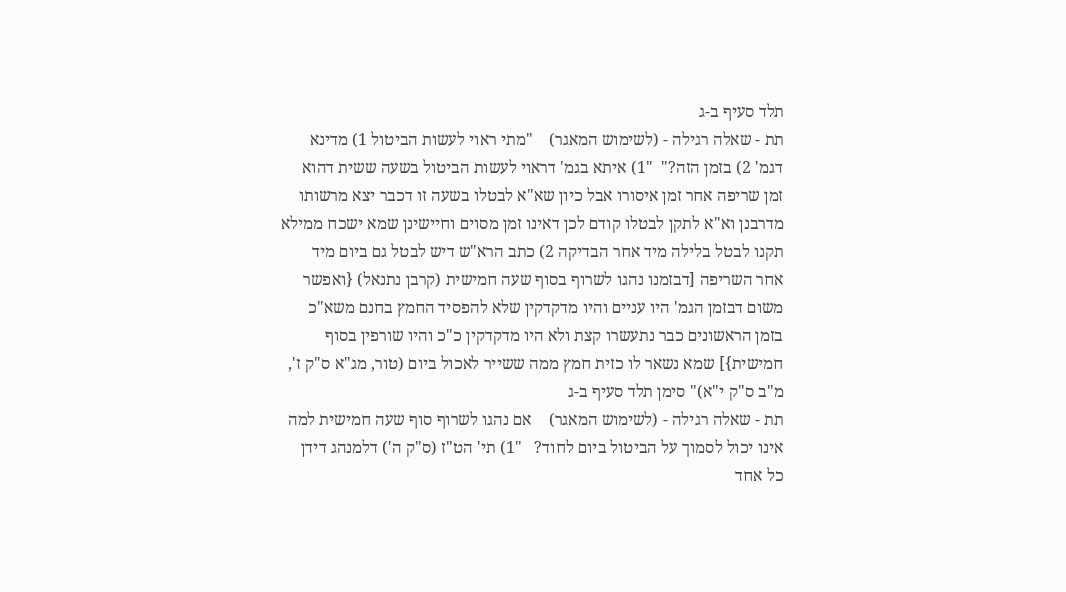תלד סעיף ב-ג
תת - שאלה רגילה - (לשימוש המאגר)    "מתי ראוי לעשות הביטול 1) מדינא דגמ' 2) בזמן הזה?"  "1) איתא בגמ' דראוי לעשות הביטול בשעה ששית דהוא זמן שריפה אחר זמן איסורו אבל כיון שא"א לבטלו בשעה זו דכבר יצא מרשותו מדרבנן וא"א לתקן לבטלו קודם לכן דאינו זמן מסוים וחיישינן שמא ישכח ממילא תקנו לבטל בלילה מיד אחר הבדיקה 2) כתב הרא"ש דיש לבטל גם ביום מיד אחר השריפה [דבזמנו נהגו לשרוף בסוף שעה חמישית (קרבן נתנאל) {ואפשר משום דבזמן הגמ' היו עניים והיו מדקדקין שלא להפסיד החמץ בחנם משא"כ בזמן הראשונים כבר נתעשרו קצת ולא היו מדקדקין כ"כ והיו שורפין בסוף חמישית}] שמא נשאר לו כזית חמץ ממה ששייר לאכול ביום (טור, מג"א ס"ק ז', מ"ב ס"ק י"א)" סימן תלד סעיף ב-ג
תת - שאלה רגילה - (לשימוש המאגר)    אם נהגו לשרוף סוף שעה חמישית למה אינו יכול לסמוך על הביטול ביום לחוד?   "1) תי' הט"ז (ס"ק ה') דלמנהג דידן כל אחד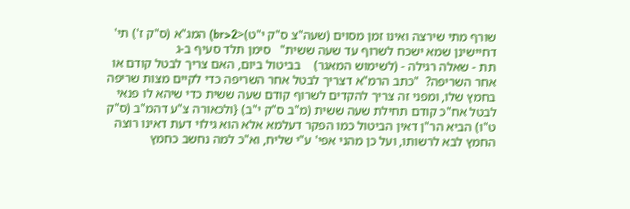שורף מתי שירצה ואינו זמן מסוים (שעה"צ ס"ק י"ט)<br>2) המג"א (ס"ק ז') תי' דחיישינן שמא ישכח לשרוף עד שעה ששית"   סימן תלד סעיף ב-ג
תת - שאלה רגילה - (לשימוש המאגר)    בביטול ביום, האם צריך לבטל קודם או אחר השריפה?  "כתב הרמ"א דצריך לבטל אחר השריפה כדי לקיים מצות שריפה בחמץ שלו, ומפני זה צריך להקדים לשרוף קודם שעה ששית כדי שיהא לו פנאי לבטל אח"כ קודם תחילת שעה ששית (מ"ב ס"ק י"ב) {ולכאורה צ"ע דהמ"ב (ס"ק ט"ו) הביא הר"ן דאין הביטול כמו הפקר דעלמא אלא הוא גילוי דעת דאינו רוצה החמץ לבא לרשותו, ועל כן מהני אפי' ע"י שליח, וא"כ למה נחשב כחמץ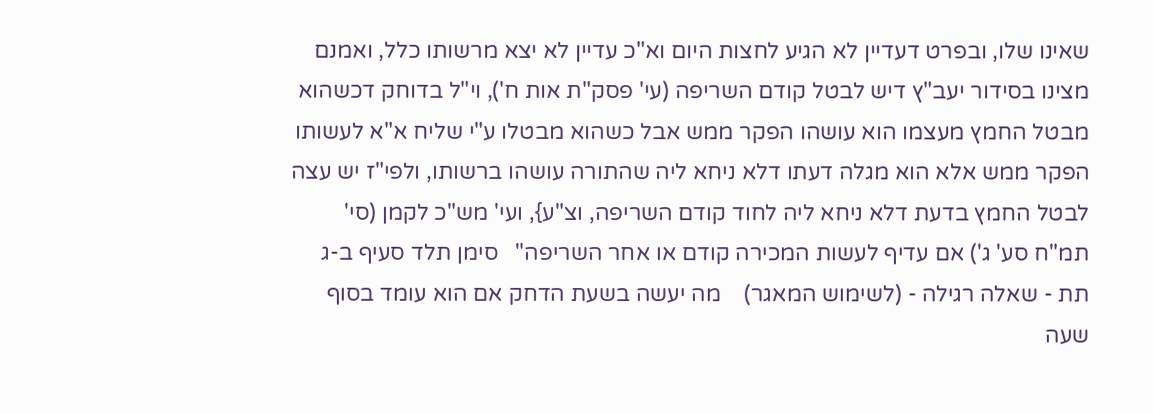שאינו שלו, ובפרט דעדיין לא הגיע לחצות היום וא"כ עדיין לא יצא מרשותו כלל, ואמנם מצינו בסידור יעב"ץ דיש לבטל קודם השריפה (עי' פסק"ת אות ח'), וי"ל בדוחק דכשהוא מבטל החמץ מעצמו הוא עושהו הפקר ממש אבל כשהוא מבטלו ע"י שליח א"א לעשותו הפקר ממש אלא הוא מגלה דעתו דלא ניחא ליה שהתורה עושהו ברשותו, ולפי"ז יש עצה לבטל החמץ בדעת דלא ניחא ליה לחוד קודם השריפה, וצ"ע}, ועי' מש"כ לקמן (סי' תמ"ח סע' ג') אם עדיף לעשות המכירה קודם או אחר השריפה"   סימן תלד סעיף ב-ג
תת - שאלה רגילה - (לשימוש המאגר)    מה יעשה בשעת הדחק אם הוא עומד בסוף שעה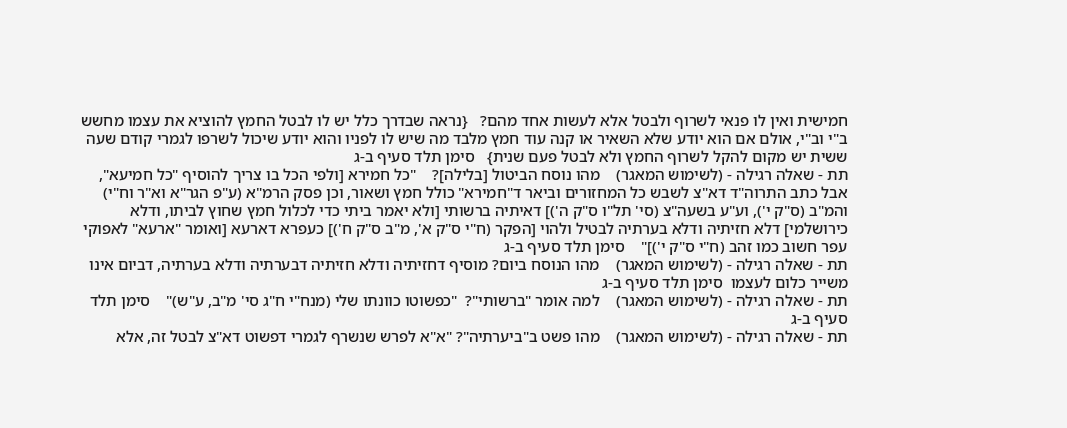חמישית ואין לו פנאי לשרוף ולבטל אלא לעשות אחד מהם?   {נראה שבדרך כלל יש לו לבטל החמץ להוציא את עצמו מחשש ב"י וב"י, אולם אם הוא יודע שלא השאיר או קנה עוד חמץ מלבד מה שיש לו לפניו והוא יודע שיכול לשרפו לגמרי קודם שעה ששית יש מקום להקל לשרוף החמץ ולא לבטל פעם שנית}   סימן תלד סעיף ב-ג
תת - שאלה רגילה - (לשימוש המאגר)    מהו נוסח הביטול [בלילה]?    "כל חמירא [ולפי הכל בו צריך להוסיף "כל חמיעא", אבל כתב התרוה"ד דא"צ לשבש כל המחזורים וביאר ד"חמירא" כולל חמץ ושאור, וכן פסק הרמ"א (ע"פ הגר"א וא"ר וח"י) והמ"ב (ס"ק י'), וע"ע בשעה"צ (סי' תל"ו ס"ק ה')] דאיתיה ברשותי [ולא יאמר ביתי כדי לכלול חמץ שחוץ לביתו, ודלא כירושלמי] דלא חזיתיה ודלא בערתיה לבטיל ולהוי [הפקר (ח"י ס"ק א', מ"ב ס"ק ח')] כעפרא דארעא [ואומר "ארעא" לאפוקי עפר חשוב כמו זהב (ח"י ס"ק י')]"    סימן תלד סעיף ב-ג
תת - שאלה רגילה - (לשימוש המאגר)    מהו הנוסח ביום? מוסיף דחזיתיה ודלא חזיתיה דבערתיה ודלא בערתיה, דביום אינו משייר כלום לעצמו  סימן תלד סעיף ב-ג
תת - שאלה רגילה - (לשימוש המאגר)    למה אומר "ברשותי"?  "כפשוטו כוונתו שלי (מנח"י ח"ג סי' מ"ב, ע"ש)"    סימן תלד סעיף ב-ג
תת - שאלה רגילה - (לשימוש המאגר)    מהו פשט ב"ביערתיה"? "א"א לפרש שנשרף לגמרי דפשוט דא"צ לבטל זה, אלא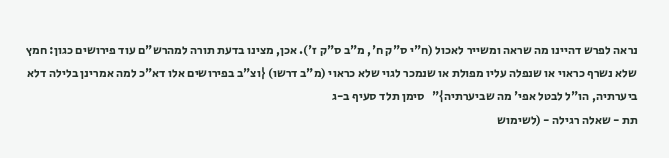נראה לפרש דהיינו מה שראה ומשייר לאכול (ח"י ס"ק ח', מ"ב ס"ק ז'). אכן, מצינו בדעת תורה למהרש"ם עוד פירושים כגון: חמץ שלא נשרף כראוי או שנפלה עליו מפולת או שנמכר לגוי שלא כראוי (מ"ב דרשו) {וצ"ב בפירושים אלו דא"כ למה אמרינן בלילה דלא ביערתיה, הו"ל לבטל אפי' מה שביערתיה}"   סימן תלד סעיף ב-ג
תת - שאלה רגילה - (לשימוש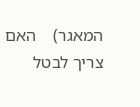המאגר)    האם צריך לבטל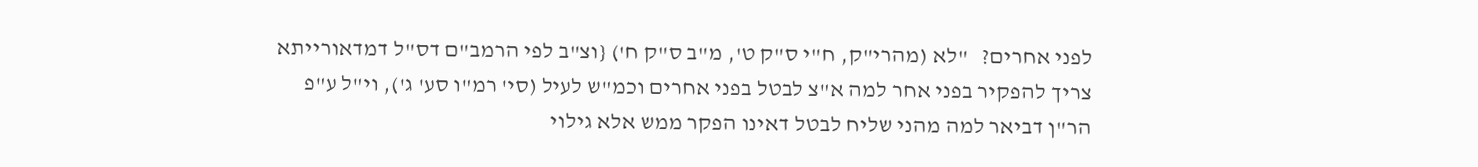לפני אחרים?   "לא (מהרי"ק, ח"י ס"ק ט', מ"ב ס"ק ח') {וצ"ב לפי הרמב"ם דס"ל דמדאורייתא צריך להפקיר בפני אחר למה א"צ לבטל בפני אחרים וכמ"ש לעיל (סי' רמ"ו סע' ג'), וי"ל ע"פ הר"ן דביאר למה מהני שליח לבטל דאינו הפקר ממש אלא גילוי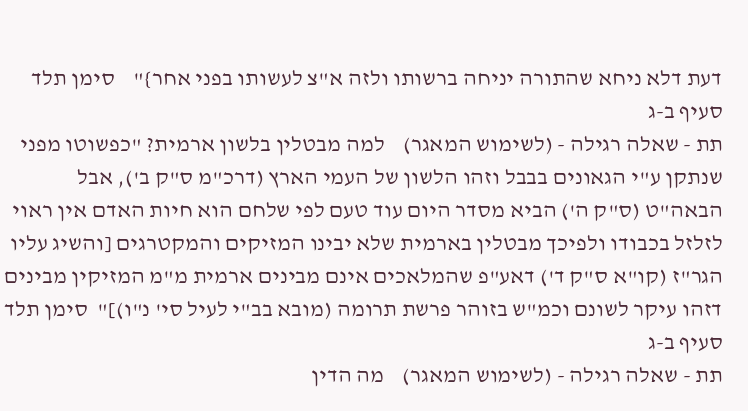דעת דלא ניחא שהתורה יניחה ברשותו ולזה א"צ לעשותו בפני אחר}"    סימן תלד סעיף ב-ג
תת - שאלה רגילה - (לשימוש המאגר)    למה מבטלין בלשון ארמית? "כפשוטו מפני שנתקן ע"י הגאונים בבבל וזהו הלשון של העמי הארץ (דרכ"מ ס"ק ב'), אבל הבאה"ט (ס"ק ה') הביא מסדר היום עוד טעם לפי שלחם הוא חיות האדם אין ראוי לזלזל בכבודו ולפיכך מבטלין בארמית שלא יבינו המזיקים והמקטרגים [והשיג עליו הגר"ז (קו"א ס"ק ד') דאע"פ שהמלאכים אינם מבינים ארמית מ"מ המזיקין מבינים דזהו עיקר לשונם וכמ"ש בזוהר פרשת תרומה (מובא בב"י לעיל סי' נ"ו)]"  סימן תלד סעיף ב-ג
תת - שאלה רגילה - (לשימוש המאגר)    מה הדין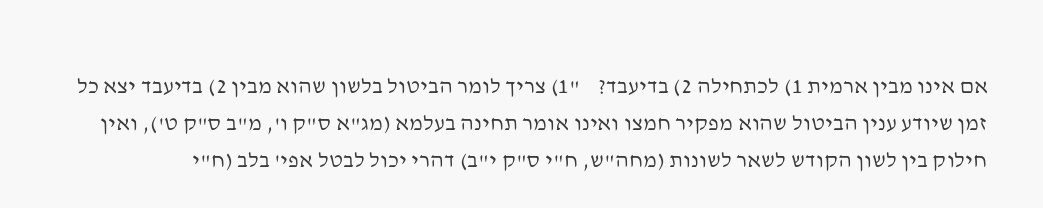אם אינו מבין ארמית 1) לכתחילה 2) בדיעבד?    "1) צריך לומר הביטול בלשון שהוא מבין 2) בדיעבד יצא כל זמן שיודע ענין הביטול שהוא מפקיר חמצו ואינו אומר תחינה בעלמא (מג"א ס"ק ו', מ"ב ס"ק ט'), ואין חילוק בין לשון הקודש לשאר לשונות (מחה"ש, ח"י ס"ק י"ב) דהרי יכול לבטל אפי' בלב (ח"י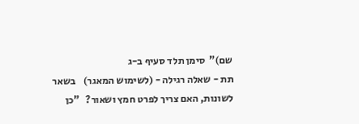שם)"  סימן תלד סעיף ב-ג
תת - שאלה רגילה - (לשימוש המאגר)    בשאר לשונות, האם צריך לפרט חמץ ושאור?   "כן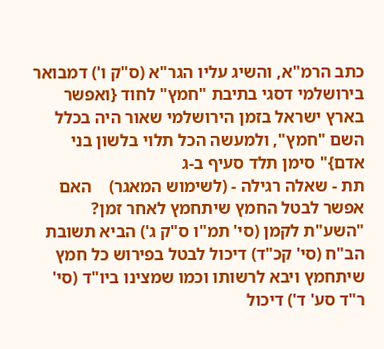כתב הרמ"א, והשיג עליו הגר"א (ס"ק ו') דמבואר בירושלמי דסגי בתיבת "חמץ" לחוד {ואפשר בארץ ישראל בזמן הירושלמי שאור היה בכלל השם "חמץ", ולמעשה הכל תלוי בלשון בני אדם}" סימן תלד סעיף ב-ג
תת - שאלה רגילה - (לשימוש המאגר)    האם אפשר לבטל החמץ שיתחמץ לאחר זמן? "השע"ת לקמן (סי' תמ"ו ס"ק ג') הביא תשובת הב"ח (סי' קכ"ד) דיכול לבטל בפירוש כל חמץ שיתחמץ ויבא לרשותו וכמו שמצינו ביו"ד (סי' ר"ד סע' ד') דיכול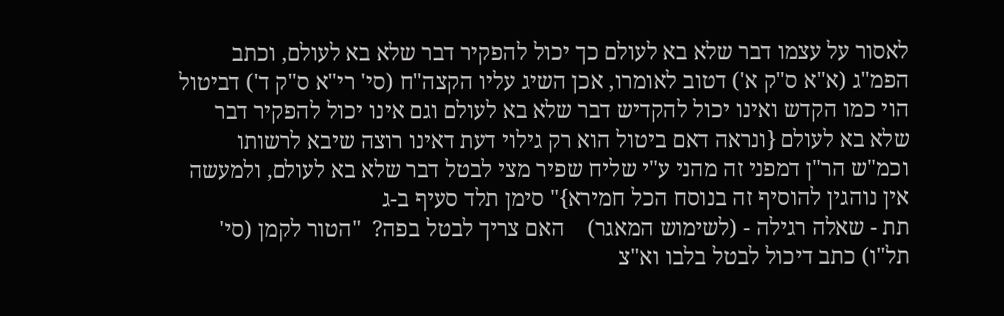לאסור על עצמו דבר שלא בא לעולם כך יכול להפקיר דבר שלא בא לעולם, וכתב הפמ"ג (א"א ס"ק א') דטוב לאומרו, אכן השיג עליו הקצה"ח (סי' רי"א ס"ק ד') דביטול הוי כמו הקדש ואינו יכול להקדיש דבר שלא בא לעולם וגם אינו יכול להפקיר דבר שלא בא לעולם {ונראה דאם ביטול הוא רק גילוי דעת דאינו רוצה שיבא לרשותו וכמ"ש הר"ן דמפני זה מהני ע"י שליח שפיר מצי לבטל דבר שלא בא לעולם, ולמעשה אין נוהגין להוסיף זה בנוסח הכל חמירא}" סימן תלד סעיף ב-ג
תת - שאלה רגילה - (לשימוש המאגר)    האם צריך לבטל בפה?  "הטור לקמן (סי' תל"ו) כתב דיכול לבטל בלבו וא"צ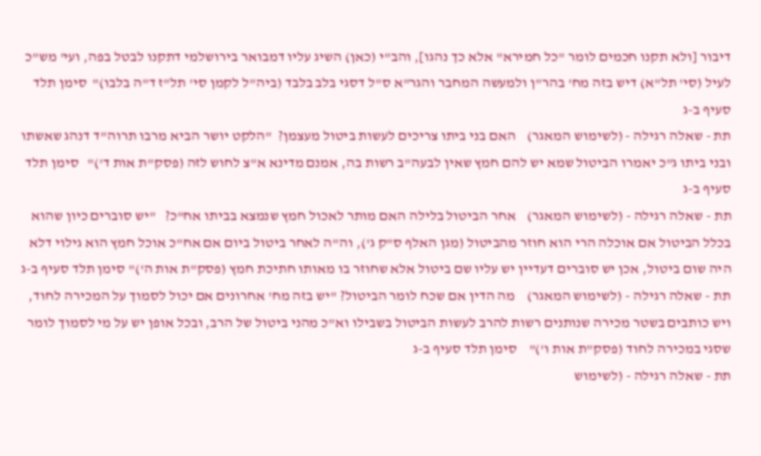דיבור [ולא תקנו חכמים לומר "כל חמירא" אלא כך נהגו], והב"י (כאן) השיג עליו דמבואר בירושלמי דתקנו לבטל בפה, ועי' מש"כ לעיל (סי' תל"א) דיש בזה מח' בהר"ן ולמעשה המחבר והגר"א ס"ל דסגי בלב בלבד (ביה"ל לקמן סי' תל"ז ד"ה בלבו)"  סימן תלד סעיף ב-ג
תת - שאלה רגילה - (לשימוש המאגר)    האם בני ביתו צריכים לעשות ביטול מעצמן?  "הלקט יושר הביא מרבו תרוה"ד דנהג שאשתו ובני ביתו ג"כ יאמרו הביטול שמא יש להם חמץ שאין לבעה"ב רשות בה, אמנם מדינא א"צ לחוש לזה (פסק"ת אות ד')"   סימן תלד סעיף ב-ג
תת - שאלה רגילה - (לשימוש המאגר)    אחר הביטול בלילה האם מותר לאכול חמץ שנמצא בביתו אח"כ?   "יש סוברים כיון שהוא בכלל הביטול אם אוכלה הרי הוא חוזר מהביטול (מגן האלף ס"ק ג'), וה"ה לאחר ביטול ביום אם אח"כ אוכל חמץ הוא גילוי דלא היה שום ביטול, אכן יש סוברים דעדיין יש עליו שם ביטול אלא שחוזר בו מאותו חתיכת חמץ (פסק"ת אות ה')" סימן תלד סעיף ב-ג
תת - שאלה רגילה - (לשימוש המאגר)    מה הדין אם שכח לומר הביטול? "יש בזה מח' אחרונים אם יכול לסמוך על המכירה לחוד, ויש כותבים בשטר מכירה שנותנים רשות להרב לעשות הביטול בשבילו וא"כ מהני ביטול של הרב, ובכל אופן יש על מי לסמוך לומר שסגי במכירה לחוד (פסק"ת אות ו')"    סימן תלד סעיף ב-ג
תת - שאלה רגילה - (לשימוש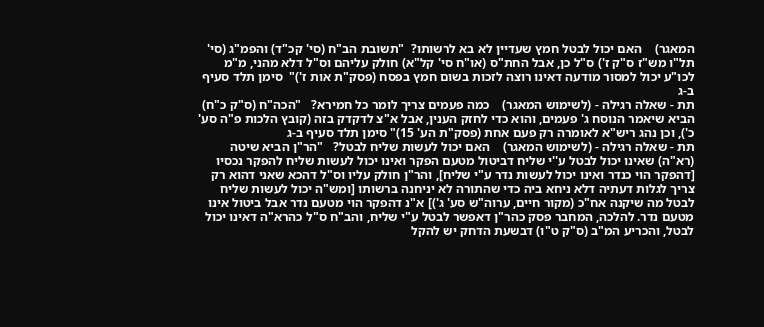המאגר)    האם יכול לבטל חמץ שעדיין לא בא לרשותו?  "תשובת הב"ח (סי' קכ"ד) והפמ"ג (סי' תל"ו מש"ז ס"ק ז') ס"ל כן, אבל החת"ס (או"ח סי' קל"א) חולק עליהם וס"ל דלא מהני, מ"מ לכו"ע יכול למסור מודעה דאינו רוצה לזכות בשום חמץ בפסח (פסק"ת אות ז')"  סימן תלד סעיף ב-ג
תת - שאלה רגילה - (לשימוש המאגר)    כמה פעמים צריך לומר כל חמירא?   "הכה"ח (ס"ק כ"ח) הביא שיאמר הנוסח ג' פעמים, והוא כדי לחזק הענין, אבל א"צ לדקדק בזה (קובץ הלכות פ"ה סע' כ'), וכן נהג ריש"א לאומרה רק פעם אחת (פסק"ת הע' 15)" סימן תלד סעיף ב-ג
תת - שאלה רגילה - (לשימוש המאגר)    האם יכול לעשות שליח לבטל?   "הר"ן הביא שיטה (רא"ה) שאינו יכול לבטל ע''י שליח דביטול מטעם הפקר ואינו יכול לעשות שליח להפקר נכסיו [דהפקר הוי כנדר ואינו יכול לעשות נדר ע"י שליח], והר"ן חולק עליו וס"ל דהכא שאני דהוא רק צריך לגלות דעתיה דלא ניחא ביה כדי שהתורה לא יניחנה ברשותו [ומש"ה יכול לעשות שליח לבטל מה שיקנה אח"כ (מקור חיים, ערוה"ש סע' ג')] א"נ דהפקר הוי מטעם נדר אבל ביטול אינו מטעם נדר. להלכה, המחבר פסק כהר"ן דאפשר לבטל ע"י שליח, והב"ח ס"ל כהרא"ה דאינו יכול לבטל, והכריע המ"ב (ס"ק ט"ו) דבשעת הדחק יש להקל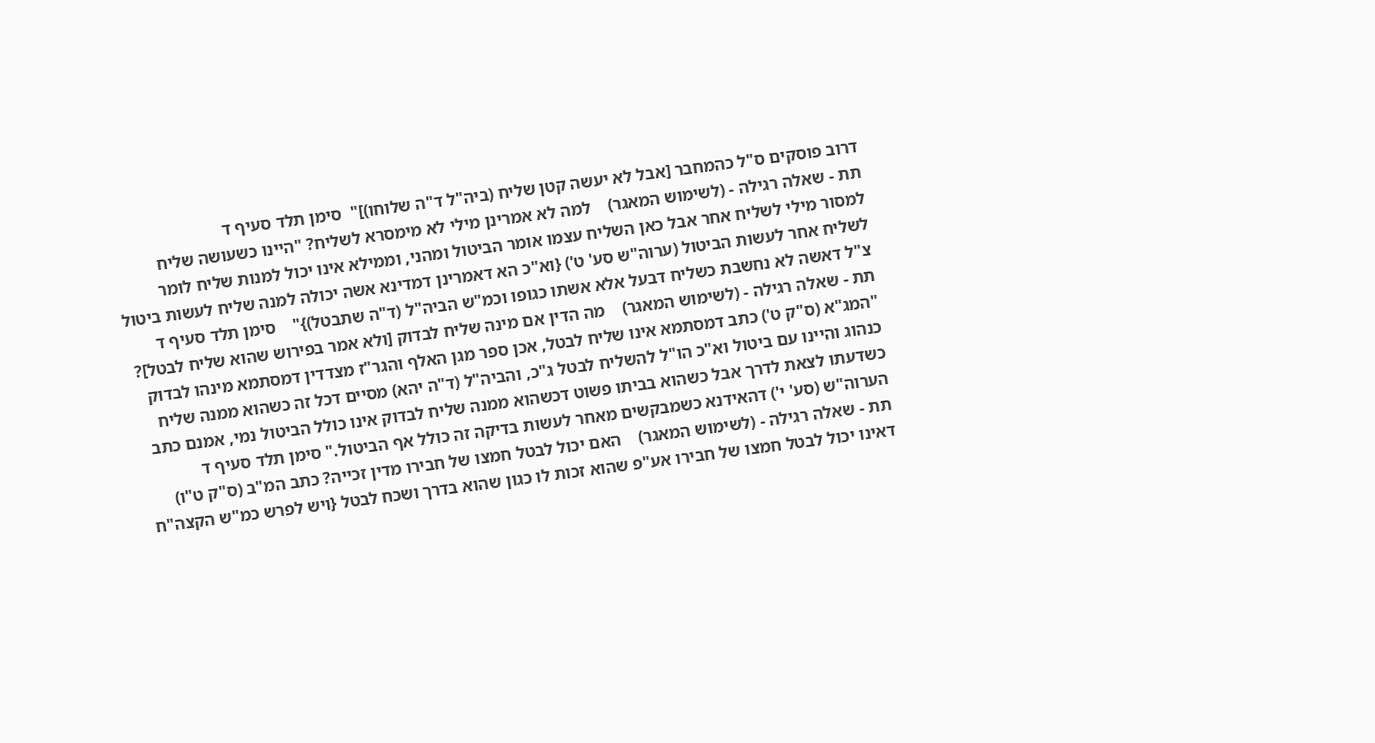דרוב פוסקים ס"ל כהמחבר [אבל לא יעשה קטן שליח (ביה"ל ד"ה שלוחו)]"  סימן תלד סעיף ד
תת - שאלה רגילה - (לשימוש המאגר)    למה לא אמרינן מילי לא מימסרא לשליח? "היינו כשעושה שליח למסור מילי לשליח אחר אבל כאן השליח עצמו אומר הביטול ומהני, וממילא אינו יכול למנות שליח לומר לשליח אחר לעשות הביטול (ערוה"ש סע' ט') {וא"כ הא דאמרינן דמדינא אשה יכולה למנה שליח לעשות ביטול צ"ל דאשה לא נחשבת כשליח דבעל אלא אשתו כגופו וכמ"ש הביה"ל (ד"ה שתבטל)}"    סימן תלד סעיף ד
תת - שאלה רגילה - (לשימוש המאגר)    מה הדין אם מינה שליח לבדוק [ולא אמר בפירוש שהוא שליח לבטל]? "המג"א (ס"ק ט') כתב דמסתמא אינו שליח לבטל, אכן ספר מגן האלף והגר"ז מצדדין דמסתמא מינהו לבדוק כנהוג והיינו עם ביטול וא"כ הו"ל להשליח לבטל ג"כ, והביה"ל (ד"ה יהא) מסיים דכל זה כשהוא ממנה שליח כשדעתו לצאת לדרך אבל כשהוא בביתו פשוט דכשהוא ממנה שליח לבדוק אינו כולל הביטול נמי, אמנם כתב הערוה"ש (סע' י') דהאידנא כשמבקשים מאחר לעשות בדיקה זה כולל אף הביטול." סימן תלד סעיף ד
תת - שאלה רגילה - (לשימוש המאגר)    האם יכול לבטל חמצו של חבירו מדין זכייה? כתב המ"ב (ס"ק ט"ו) דאינו יכול לבטל חמצו של חבירו אע"פ שהוא זכות לו כגון שהוא בדרך ושכח לבטל {ויש לפרש כמ"ש הקצה"ח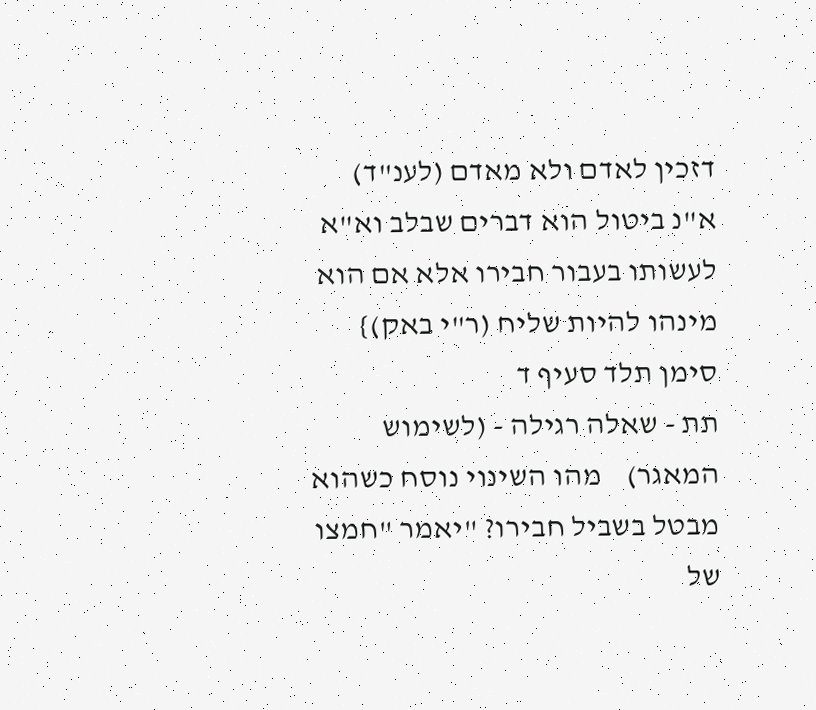דזכין לאדם ולא מאדם (לענ"ד) א"נ ביטול הוא דברים שבלב וא"א לעשותו בעבור חבירו אלא אם הוא מינהו להיות שליח (ר"י באק)}   סימן תלד סעיף ד
תת - שאלה רגילה - (לשימוש המאגר)    מהו השינוי נוסח כשהוא מבטל בשביל חבירו? "יאמר "חמצו של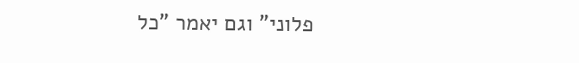פלוני" וגם יאמר "כל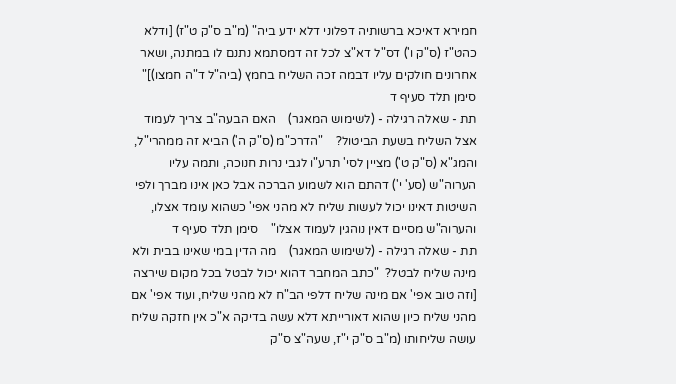חמירא דאיכא ברשותיה דפלוני דלא ידע ביה" (מ"ב ס"ק ט"ז) [ודלא כהט"ז (ס"ק ו') דס"ל דא"צ לכל זה דמסתמא נתנם לו במתנה, ושאר אחרונים חולקים עליו דבמה זכה השליח בחמץ (ביה"ל ד"ה חמצו)]"    סימן תלד סעיף ד
תת - שאלה רגילה - (לשימוש המאגר)    האם הבעה"ב צריך לעמוד אצל השליח בשעת הביטול?    "הדרכ"מ (ס"ק ה') הביא זה ממהרי"ל, והמג"א (ס"ק ט') מציין לסי' תרע"ו לגבי נרות חנוכה, ותמה עליו הערוה"ש (סע' י') דהתם הוא לשמוע הברכה אבל כאן אינו מברך ולפי השיטות דאינו יכול לעשות שליח לא מהני אפי' כשהוא עומד אצלו, והערוה"ש מסיים דאין נוהגין לעמוד אצלו"    סימן תלד סעיף ד
תת - שאלה רגילה - (לשימוש המאגר)    מה הדין במי שאינו בבית ולא מינה שליח לבטל?  "כתב המחבר דהוא יכול לבטל בכל מקום שירצה [וזה טוב אפי' אם מינה שליח דלפי הב"ח לא מהני שליח, ועוד אפי' אם מהני שליח כיון שהוא דאורייתא דלא עשה בדיקה א"כ אין חזקה שליח עושה שליחותו (מ"ב ס"ק י"ז, שעה"צ ס"ק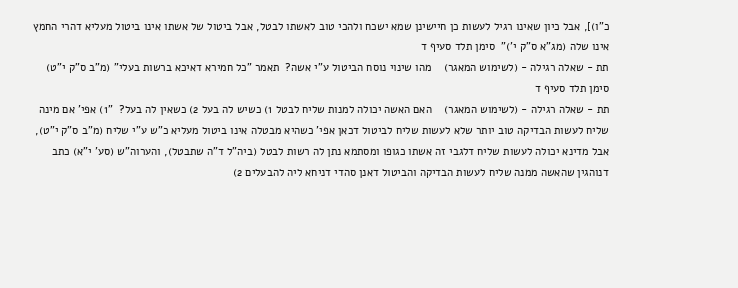כ"ו)], אבל כיון שאינו רגיל לעשות כן חיישינן שמא ישכח ולהכי טוב לאשתו לבטל, אבל ביטול של אשתו אינו ביטול מעליא דהרי החמץ אינו שלה (מג"א ס"ק י')"  סימן תלד סעיף ד
תת - שאלה רגילה - (לשימוש המאגר)    מהו שינוי נוסח הביטול ע"י אשה?  תאמר "כל חמירא דאיכא ברשות בעלי" (מ"ב ס"ק י"ט)  סימן תלד סעיף ד
תת - שאלה רגילה - (לשימוש המאגר)    האם האשה יכולה למנות שליח לבטל 1) כשיש לה בעל 2) כשאין לה בעל?  "1) אפי' אם מינה שליח לעשות הבדיקה טוב יותר שלא לעשות שליח לביטול דכאן אפי' כשהיא מבטלה אינו ביטול מעליא כ"ש ע"י שליח (מ"ב ס"ק י"ט), אבל מדינא יכולה לעשות שליח דלגבי זה אשתו כגופו ומסתמא נתן לה רשות לבטל (ביה"ל ד"ה שתבטל), והערוה"ש (סע' י"א) כתב דנוהגין שהאשה ממנה שליח לעשות הבדיקה והביטול דאנן סהדי דניחא ליה להבעלים 2)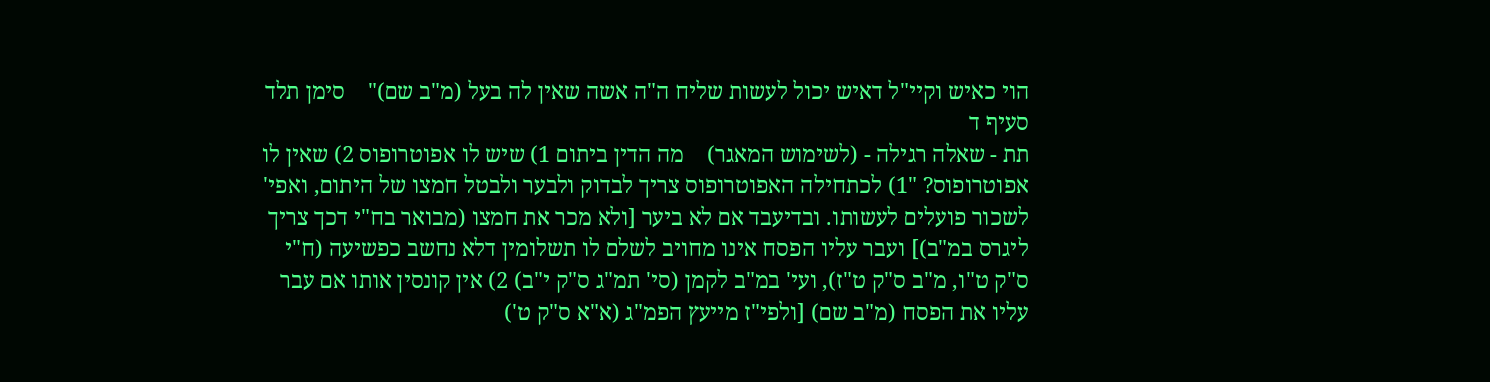הוי כאיש וקיי"ל דאיש יכול לעשות שליח ה"ה אשה שאין לה בעל (מ"ב שם)"    סימן תלד סעיף ד
תת - שאלה רגילה - (לשימוש המאגר)    מה הדין ביתום 1) שיש לו אפוטרופוס 2) שאין לו אפוטרופוס? "1) לכתחילה האפוטרופוס צריך לבדוק ולבער ולבטל חמצו של היתום, ואפי' לשכור פועלים לעשותו. ובדיעבד אם לא ביער [ולא מכר את חמצו (מבואר בח"י דכך צריך ליגרס במ"ב)] ועבר עליו הפסח אינו מחויב לשלם לו תשלומין דלא נחשב כפשיעה (ח"י ס"ק ט"ו, מ"ב ס"ק ט"ז), ועי' במ"ב לקמן (סי' תמ"ג ס"ק י"ב) 2) אין קונסין אותו אם עבר עליו את הפסח (מ"ב שם) [ולפי"ז מייעץ הפמ"ג (א"א ס"ק ט')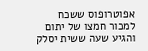אפוטרופוס ששכח למכור חמצו של יתום והגיע שעה ששית יסלק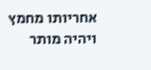אחריותו מחמץ ויהיה מותר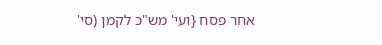אחר פסח {ועי' מש"כ לקמן (סי'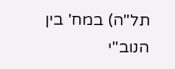תל"ה) במח' בין הנוב"י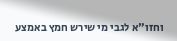וחזו"א לגבי מי שירש חמץ באמצע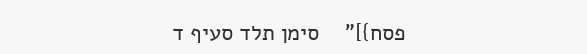פסח}]"    סימן תלד סעיף ד